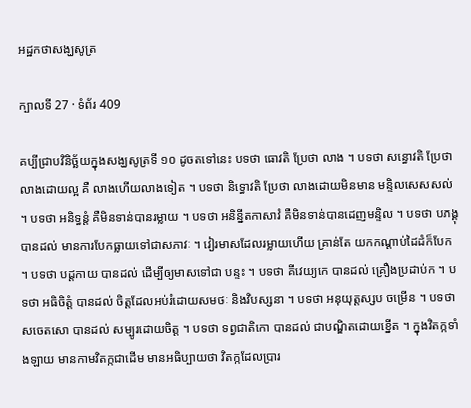អដ្ឋកថាសង្ឃសូត្រ

ក្បាលទី 27 · ទំព័រ 409

គប្បីជ្រាបវិនិច្ឆ័យក្នុងសង្ឃសូត្រទី ១០ ដូចតទៅនេះ បទថា ធោវតិ ប្រែថា លាង ។ បទថា សន្ធោវតិ ប្រែថា លាងដោយល្អ គឺ លាងហើយលាងទៀត ។ បទថា និទ្ធោវតិ ប្រែថា លាងដោយមិនមាន មន្ទិលសេសសល់ ។ បទថា អនិទ្ធន្តំ គឺមិនទាន់បានរម្លាយ ។ បទថា អនិន្នីតកាសាវំ គឺមិនទាន់បានដេញមន្ទិល ។ បទថា បភង្គុ បានដល់ មានការបែកធ្លាយទៅជាសភាវៈ ។ វៀរមាសដែលរម្លាយហើយ គ្រាន់តែ យកកណ្តាប់ដៃដំក៏បែក ។ បទថា បដ្តកាយ បានដល់ ដើម្បីឲ្យមាសទៅជា បន្ទះ ។ បទថា គីវេយ្យកេ បានដល់ គ្រឿងប្រដាប់ក ។ បទថា អធិចិត្តំ បានដល់ ចិត្តដែលអប់រំដោយសមថៈ និងវិបស្សនា ។ បទថា អនុយុត្តស្សប ចម្រើន ។ បទថា សចេតសោ បានដល់ សម្បូរដោយចិត្ត ។ បទថា ទព្វជាតិកោ បានដល់ ជាបណ្ឌិតដោយខ្នើត ។ ក្នុងវិតក្កទាំងឡាយ មានកាមវិតក្កជាដើម មានអធិប្បាយថា វិតក្កដែលប្រារ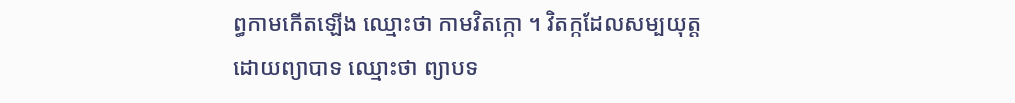ព្ធកាមកើតឡើង ឈ្មោះថា កាមវិតក្កោ ។ វិតក្កដែលសម្បយុត្តដោយព្យាបាទ ឈ្មោះថា ព្យាបទ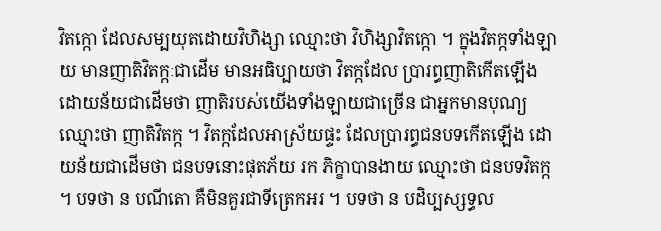វិតក្កោ ដែលសម្បយុតដោយវិហិង្សា ឈ្មោះថា វិហិង្សាវិតក្កោ ។ ក្នុងវិតក្កទាំងឡាយ មានញាតិវិតក្កៈជាដើម មានអធិប្បាយថា វិតក្កដែល ប្រារព្ធញាតិកើតឡើង ដោយន័យជាដើមថា ញាតិរបស់យើងទាំងឡាយជាច្រើន ជាអ្នកមានបុណ្យ ឈ្មោះថា ញាតិវិតក្ក ។ វិតក្កដែលអាស្រ័យផ្ទះ ដែលប្រារព្ធជនបទកើតឡើង ដោយន័យជាដើមថា ជនបទនោះផុតភ័យ រក ភិក្ខាបានងាយ ឈ្មោះថា ជនបទវិតក្ក ។ បទថា ន បណីតោ គឺមិនគួរជាទីត្រេកអរ ។ បទថា ន បដិប្បស្សទ្ធល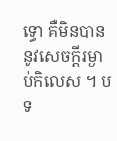ទ្ធោ គឺមិនបាននូវសេចក្តីរម្ងាប់កិលេស ។ បទ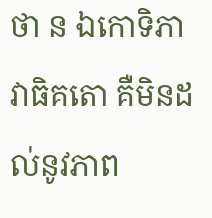ថា ន ឯកោទិភាវាធិគតោ គឺមិនដល់នូវភាព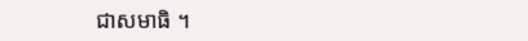ជាសមាធិ ។